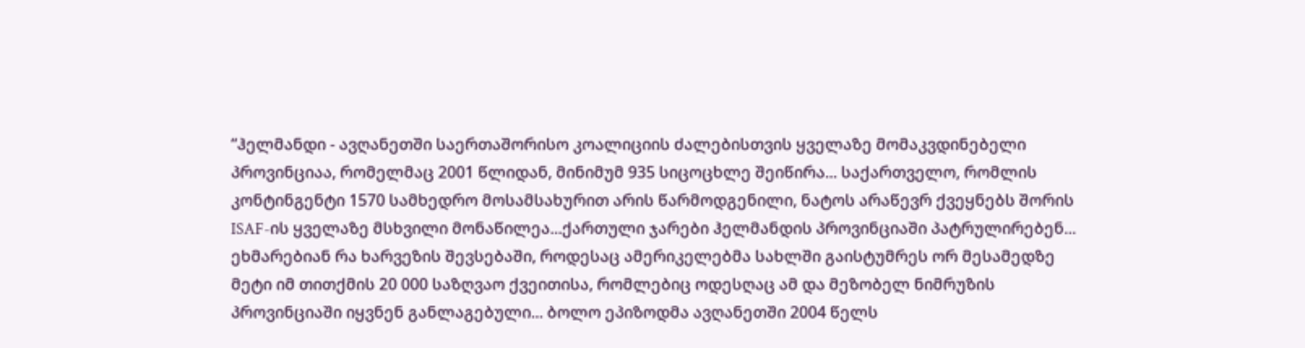“ჰელმანდი - ავღანეთში საერთაშორისო კოალიციის ძალებისთვის ყველაზე მომაკვდინებელი პროვინციაა, რომელმაც 2001 წლიდან, მინიმუმ 935 სიცოცხლე შეიწირა... საქართველო, რომლის კონტინგენტი 1570 სამხედრო მოსამსახურით არის წარმოდგენილი, ნატოს არაწევრ ქვეყნებს შორის ISAF-ის ყველაზე მსხვილი მონაწილეა...ქართული ჯარები ჰელმანდის პროვინციაში პატრულირებენ... ეხმარებიან რა ხარვეზის შევსებაში, როდესაც ამერიკელებმა სახლში გაისტუმრეს ორ მესამედზე მეტი იმ თითქმის 20 000 საზღვაო ქვეითისა, რომლებიც ოდესღაც ამ და მეზობელ ნიმრუზის პროვინციაში იყვნენ განლაგებული... ბოლო ეპიზოდმა ავღანეთში 2004 წელს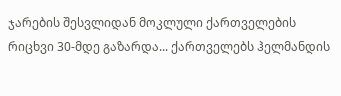ჯარების შესვლიდან მოკლული ქართველების რიცხვი 30-მდე გაზარდა... ქართველებს ჰელმანდის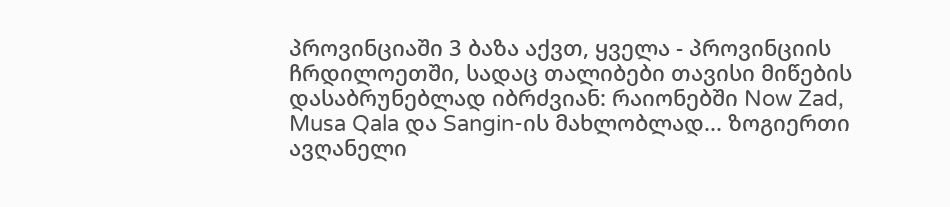პროვინციაში 3 ბაზა აქვთ, ყველა - პროვინციის ჩრდილოეთში, სადაც თალიბები თავისი მიწების დასაბრუნებლად იბრძვიან: რაიონებში Now Zad, Musa Qala და Sangin-ის მახლობლად... ზოგიერთი ავღანელი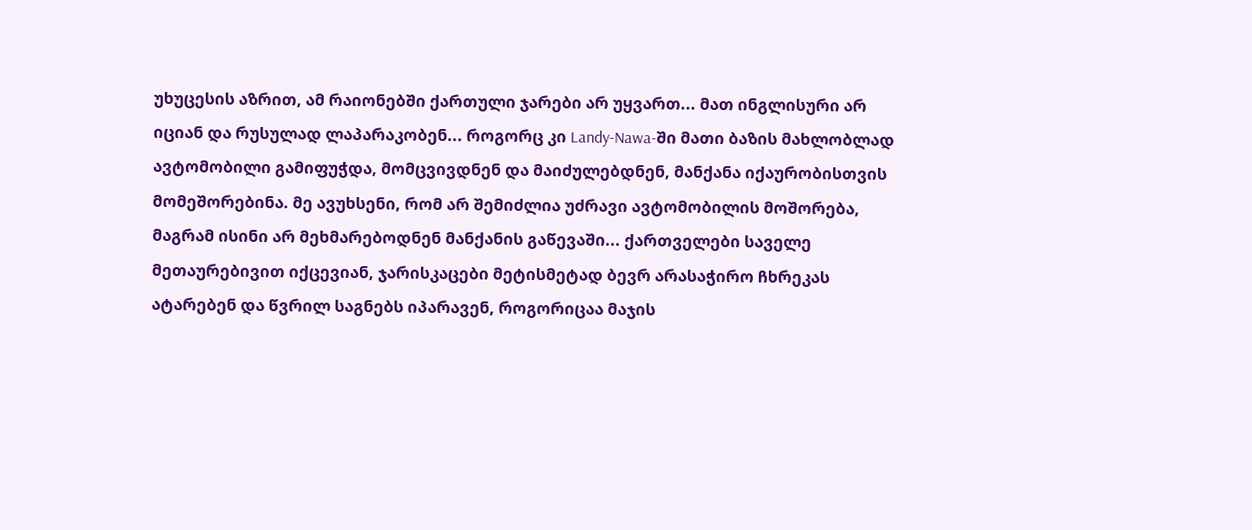უხუცესის აზრით, ამ რაიონებში ქართული ჯარები არ უყვართ... მათ ინგლისური არ იციან და რუსულად ლაპარაკობენ... როგორც კი Landy-Nawa-ში მათი ბაზის მახლობლად ავტომობილი გამიფუჭდა, მომცვივდნენ და მაიძულებდნენ, მანქანა იქაურობისთვის მომეშორებინა. მე ავუხსენი, რომ არ შემიძლია უძრავი ავტომობილის მოშორება, მაგრამ ისინი არ მეხმარებოდნენ მანქანის გაწევაში... ქართველები საველე მეთაურებივით იქცევიან, ჯარისკაცები მეტისმეტად ბევრ არასაჭირო ჩხრეკას ატარებენ და წვრილ საგნებს იპარავენ, როგორიცაა მაჯის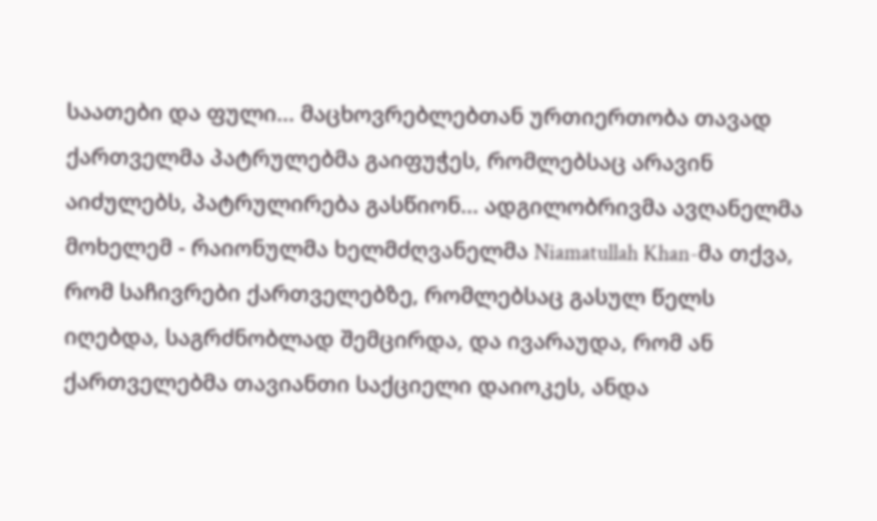საათები და ფული... მაცხოვრებლებთან ურთიერთობა თავად ქართველმა პატრულებმა გაიფუჭეს, რომლებსაც არავინ აიძულებს, პატრულირება გასწიონ... ადგილობრივმა ავღანელმა მოხელემ - რაიონულმა ხელმძღვანელმა Niamatullah Khan-მა თქვა, რომ საჩივრები ქართველებზე, რომლებსაც გასულ წელს იღებდა, საგრძნობლად შემცირდა, და ივარაუდა, რომ ან ქართველებმა თავიანთი საქციელი დაიოკეს, ანდა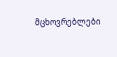მცხოვრებლები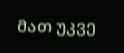მათ უკვე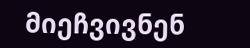მიეჩვივნენ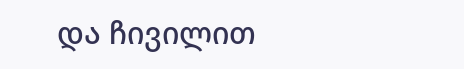და ჩივილით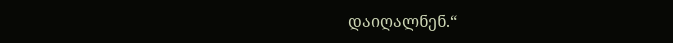დაიღალნენ.“